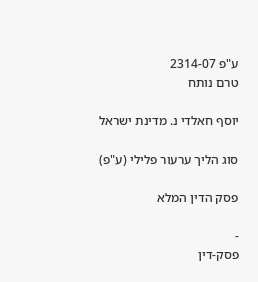ע"פ 2314-07
טרם נותח

יוסף חאלדי נ. מדינת ישראל

סוג הליך ערעור פלילי (ע"פ)

פסק הדין המלא

-
פסק-דין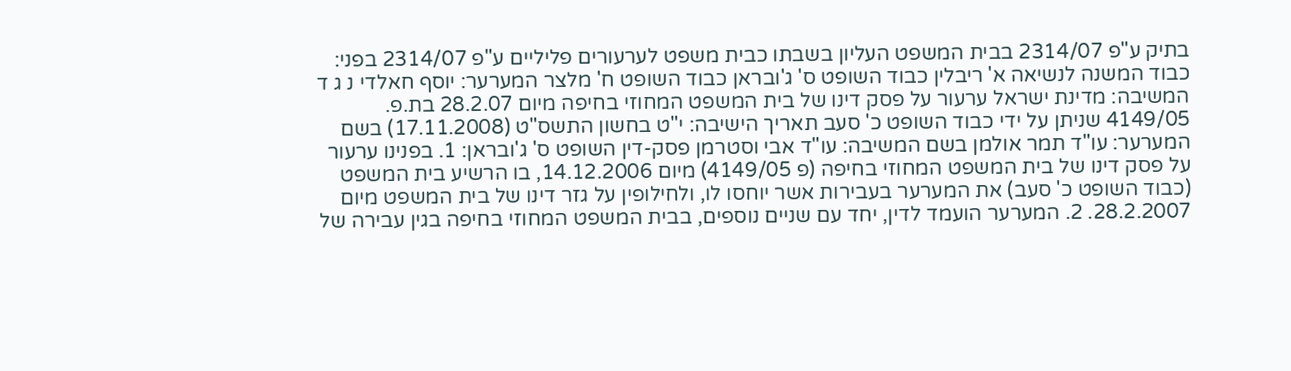בתיק ע"פ 2314/07 בבית המשפט העליון בשבתו כבית משפט לערעורים פליליים ע"פ 2314/07 בפני: כבוד המשנה לנשיאה א' ריבלין כבוד השופט ס' ג'ובראן כבוד השופט ח' מלצר המערער: יוסף חאלדי נ ג ד המשיבה: מדינת ישראל ערעור על פסק דינו של בית המשפט המחוזי בחיפה מיום 28.2.07 בת.פ. 4149/05 שניתן על ידי כבוד השופט כ' סעב תאריך הישיבה: י"ט בחשון התשס"ט (17.11.2008) בשם המערער: עו"ד תמר אולמן בשם המשיבה: עו"ד אבי וסטרמן פסק-דין השופט ס' ג'ובראן: 1. בפנינו ערעור על פסק דינו של בית המשפט המחוזי בחיפה (פ 4149/05) מיום 14.12.2006, בו הרשיע בית המשפט (כבוד השופט כ' סעב) את המערער בעבירות אשר יוחסו לו, ולחילופין על גזר דינו של בית המשפט מיום 28.2.2007. 2. המערער הועמד לדין, יחד עם שניים נוספים, בבית המשפט המחוזי בחיפה בגין עבירה של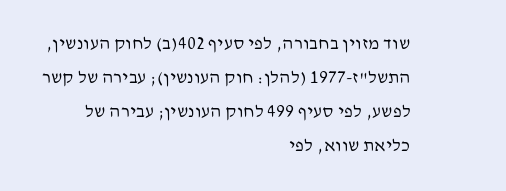שוד מזוין בחבורה, לפי סעיף 402(ב) לחוק העונשין, התשל"ז-1977 (להלן: חוק העונשין); עבירה של קשר לפשע, לפי סעיף 499 לחוק העונשין; עבירה של כליאת שווא, לפי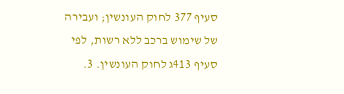סעיף 377 לחוק העונשין; ועבירה של שימוש ברכב ללא רשות, לפי סעיף 413ג לחוק העונשין. 3.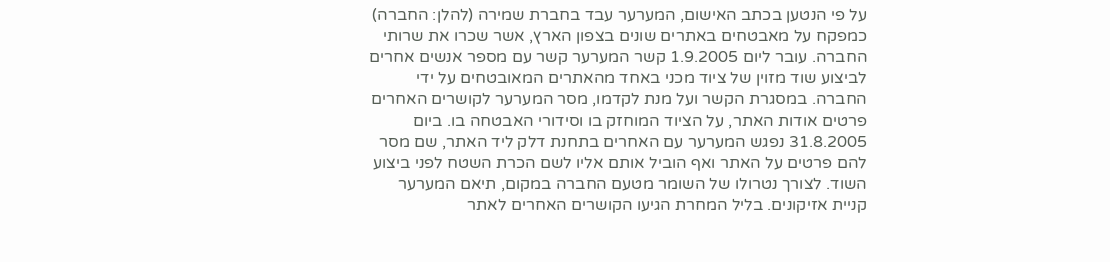על פי הנטען בכתב האישום, המערער עבד בחברת שמירה (להלן: החברה) כמפקח על מאבטחים באתרים שונים בצפון הארץ, אשר שכרו את שרותי החברה. עובר ליום 1.9.2005 קשר המערער קשר עם מספר אנשים אחרים לביצוע שוד מזוין של ציוד מכני באחד מהאתרים המאובטחים על ידי החברה. במסגרת הקשר ועל מנת לקדמו, מסר המערער לקושרים האחרים פרטים אודות האתר, על הציוד המוחזק בו וסידורי האבטחה בו. ביום 31.8.2005 נפגש המערער עם האחרים בתחנת דלק ליד האתר, שם מסר להם פרטים על האתר ואף הוביל אותם אליו לשם הכרת השטח לפני ביצוע השוד. לצורך נטרולו של השומר מטעם החברה במקום, תיאם המערער קניית אזיקונים. בליל המחרת הגיעו הקושרים האחרים לאתר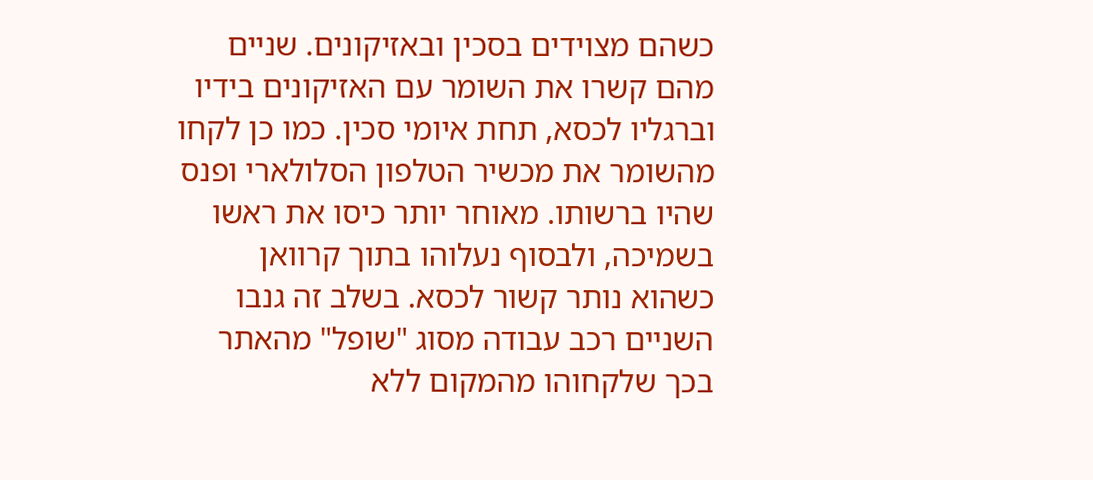כשהם מצוידים בסכין ובאזיקונים. שניים מהם קשרו את השומר עם האזיקונים בידיו וברגליו לכסא, תחת איומי סכין. כמו כן לקחו מהשומר את מכשיר הטלפון הסלולארי ופנס שהיו ברשותו. מאוחר יותר כיסו את ראשו בשמיכה, ולבסוף נעלוהו בתוך קרוואן כשהוא נותר קשור לכסא. בשלב זה גנבו השניים רכב עבודה מסוג "שופל" מהאתר בכך שלקחוהו מהמקום ללא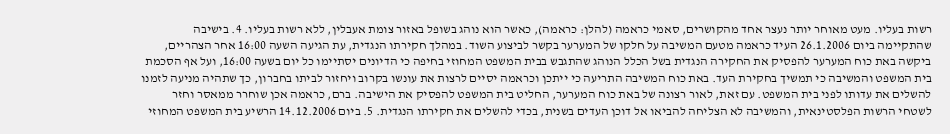רשות בעליו. מעט מאוחר יותר נעצר אחד מהקושרים, סאמי כראמה (להלן: כראמה), כאשר הוא נוהג בשופל באזור צומת אעבלין, ללא רשות בעליו. 4. בישיבה שהתקיימה ביום 26.1.2006 העיד כראמה מטעם המשיבה על חלקו של המערער בקשר לביצוע השוד. במהלך חקירתו הנגדית, עת הגיעה השעה 16:00 אחר הצהריים, ביקשה באת כוח המערער להפסיק את החקירה הנגדית בשל הכלל הנוהג שהתגבש בבית המשפט המחוזי בחיפה כי הדיונים יסתיימו כל יום בשעה 16:00, ועל אף הסכמת בית המשפט והמשיבה כי תמשיך בחקירת העד. באת כוח המשיבה התריעה כי ייתכן וכראמה יסיים לרצות את עונשו בקרוב ויחזור לביתו בחברון, כך שתהיה מניעה לזמנו להשלים את עדותו לפני בית המשפט. עם זאת, לאור רצונה של באת כוח המערער, החליט בית המשפט להפסיק את הישיבה. ברם, כראמה אכן שוחרר ממאסר וחזר לשטחי הרשות הפלסטינאית, והמשיבה לא הצליחה להביאו אל דוכן העדים בשנית, בכדי להשלים את חקירתו הנגדית. 5. ביום 14.12.2006 הרשיע בית המשפט המחוזי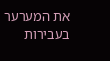את המערער בעבירות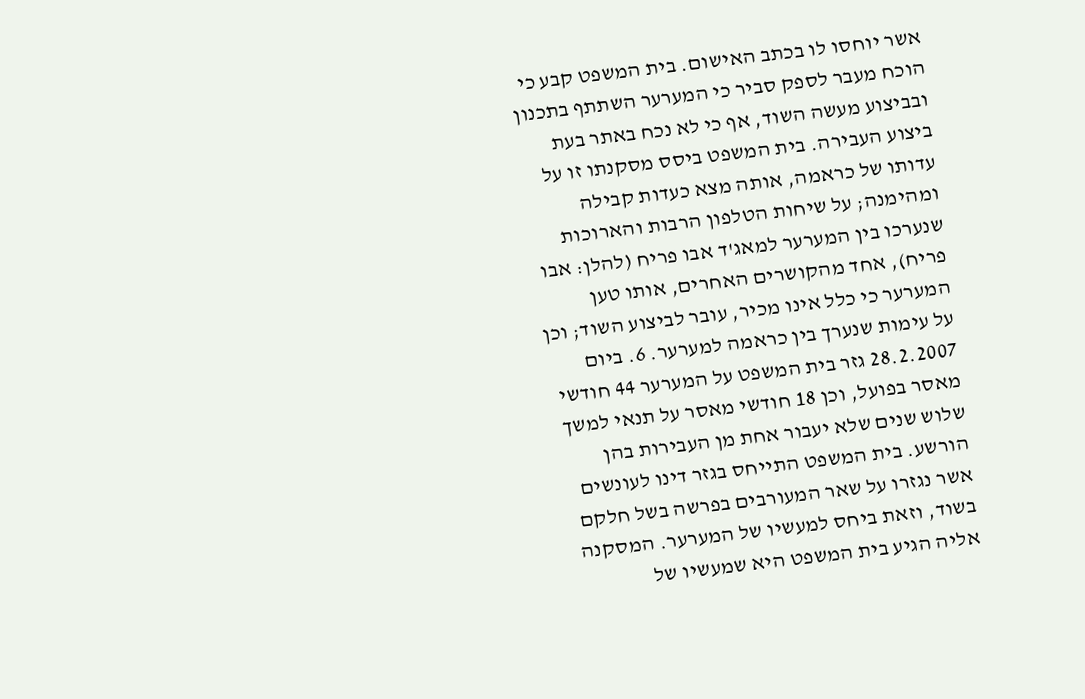אשר יוחסו לו בכתב האישום. בית המשפט קבע כי הוכח מעבר לספק סביר כי המערער השתתף בתכנון ובביצוע מעשה השוד, אף כי לא נכח באתר בעת ביצוע העבירה. בית המשפט ביסס מסקנתו זו על עדותו של כראמה, אותה מצא כעדות קבילה ומהימנה; על שיחות הטלפון הרבות והארוכות שנערכו בין המערער למאג'ד אבו פריח (להלן: אבו פריח), אחד מהקושרים האחרים, אותו טען המערער כי כלל אינו מכיר, עובר לביצוע השוד; וכן על עימות שנערך בין כראמה למערער. 6. ביום 28.2.2007 גזר בית המשפט על המערער 44 חודשי מאסר בפועל, וכן 18 חודשי מאסר על תנאי למשך שלוש שנים שלא יעבור אחת מן העבירות בהן הורשע. בית המשפט התייחס בגזר דינו לעונשים אשר נגזרו על שאר המעורבים בפרשה בשל חלקם בשוד, וזאת ביחס למעשיו של המערער. המסקנה אליה הגיע בית המשפט היא שמעשיו של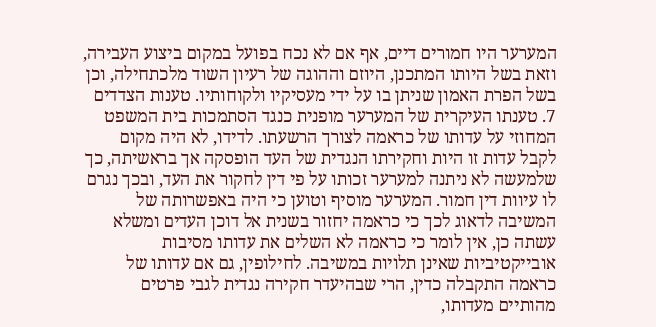המערער היו חמורים דיים, אף אם לא נכח בפועל במקום ביצוע העבירה, וזאת בשל היותו המתכנן, היוזם וההוגה של רעיון השוד מלכתחילה, וכן בשל הפרת האמון שניתן בו על ידי מעסיקיו ולקוחותיו. טענות הצדדים 7. טענתו העיקרית של המערער מופנית כנגד הסתמכות בית המשפט המחוזי על עדותו של כראמה לצורך הרשעתו. לדידו, לא היה מקום לקבל עדות זו היות וחקירתו הנגדית של העד הופסקה אך בראשיתה, כך שלמעשה לא ניתנה למערער זכותו על פי דין לחקור את העד, ובכך נגרם לו עיוות דין חמור. המערער מוסיף וטוען כי היה באפשרותה של המשיבה לדאוג לכך כי כראמה יחזור בשנית אל דוכן העדים ומשלא עשתה כן, אין לומר כי כראמה לא השלים את עדותו מסיבות אובייקטיביות שאינן תלויות במשיבה. לחילופין, גם אם עדותו של כראמה התקבלה כדין, הרי שבהיעדר חקירה נגדית לגבי פרטים מהותיים מעדותו,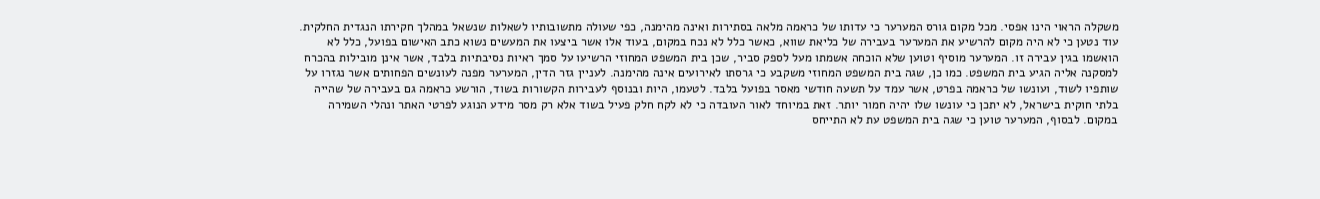משקלה הראוי הינו אפסי. מכל מקום גורס המערער כי עדותו של כראמה מלאה בסתירות ואינה מהימנה, כפי שעולה מתשובותיו לשאלות שנשאל במהלך חקירתו הנגדית החלקית. עוד נטען כי לא היה מקום להרשיע את המערער בעבירה של כליאת שווא, כאשר כלל לא נכח במקום, בעוד אלו אשר ביצעו את המעשים נשוא כתב האישום בפועל, כלל לא הואשמו בגין עבירה זו. המערער מוסיף וטוען שלא הוכחה אשמתו מעל לספק סביר, שכן בית המשפט המחוזי הרשיעו על סמך ראיות נסיבתיות בלבד, אשר אינן מובילות בהכרח למסקנה אליה הגיע בית המשפט. כמו כן, שגה בית המשפט המחוזי משקבע כי גרסתו לאירועים אינה מהימנה. לעניין גזר הדין, המערער מפנה לעונשים הפחותים אשר נגזרו על שותפיו לשוד, ועונשו של כראמה בפרט, אשר עמד על תשעה חודשי מאסר בפועל בלבד. לטעמו, היות ובנוסף לעבירות הקשורות בשוד, הורשע כראמה גם בעבירה של שהייה בלתי חוקית בישראל, לא יתכן כי עונשו שלו יהיה חמור יותר. זאת במיוחד לאור העובדה כי לא לקח חלק פעיל בשוד אלא רק מסר מידע הנוגע לפרטי האתר ונהלי השמירה במקום. לבסוף, המערער טוען כי שגה בית המשפט עת לא התייחס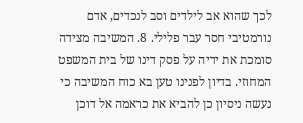לכך שהוא אב לילדים וסב לנכדים, אדם נורמטיבי חסר עבר פלילי. 8. המשיבה מצידה סומכת את ידיה על פסק דינו של בית המשפט המחוזי. בדיון לפנינו טען בא כוח המשיבה כי נעשה ניסיון כן להביא את כראמה אל דוכן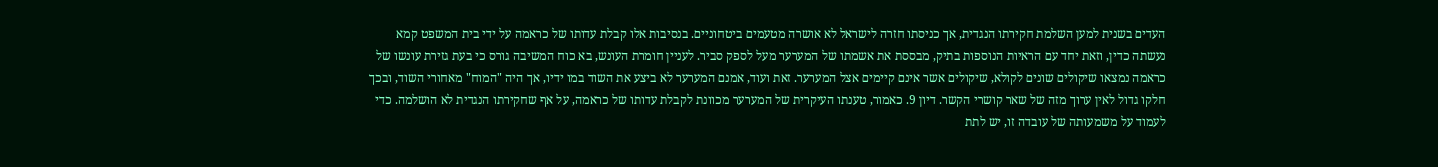העדים בשנית למען השלמת חקירתו הנגדית, אך כניסתו חזרה לישראל לא אושרה מטעמים ביטחוניים. בנסיבות אלו קבלת עדותו של כראמה על ידי בית המשפט קמא נעשתה כדין, וזאת יחד עם הראיות הנוספות בתיק, מבססת את אשמתו של המערער מעל לספק סביר. לעניין חומרת העונש, בא כוח המשיבה גורס כי בעת גזירת עונשו של כראמה נמצאו שיקולים שונים לקולא, שיקולים אשר אינם קיימים אצל המערער. זאת ועוד, אמנם המערער לא ביצע את השוד במו ידיו, אך היה "המוח" מאחורי השוד, ובכך חלקו גדול לאין ערוך מזה של שאר קושרי הקשר. דיון 9. כאמור, טענתו העיקרית של המערער מכוונת לקבלת עדותו של כראמה, על אף שחקירתו הנגדית לא הושלמה. כדי לעמוד על משמעותה של עובדה זו, יש לתת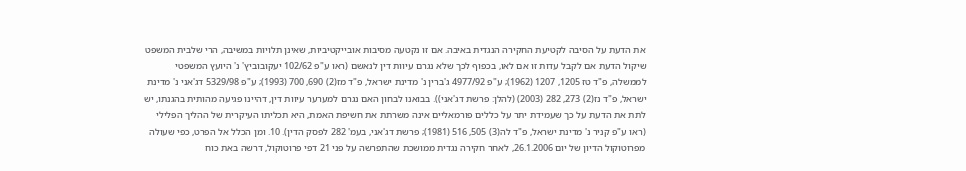את הדעת על הסיבה לקטיעת החקירה הנגדית באיבה. אם זו נקטעה מסיבות אובייקטיביות, שאינן תלויות במשיבה, הרי שלבית המשפט שיקול הדעת אם לקבל עדות זו אם לאו, בכפוף לכך שלא נגרם עיוות דין לנאשם (ראו ע"פ 102/62 יעקובוביץ' נ' היועץ המשפטי לממשלה, פ"ד טז 1205, 1207 (1962); ע"פ 4977/92 ג'ברין נ' מדינת ישראל, פ"ד מז(2) 690, 700 (1993); ע"פ 5329/98 דג'אני נ' מדינת ישראל, פ"ד נז(2) 273, 282 (2003) (להלן: פרשת דג'אני)). בבואנו לבחון האם נגרם למערער עיוות דין, דהיינו פגיעה מהותית בהגנתו, יש לתת את הדעת על כך שעמידת יתר על כללים פורמאליים אינה משרתת את חשיפת האמת, היא תכליתו העיקרית של ההליך הפלילי (ראו ע"פ קניר נ' מדינת ישראל, פ"ד לה(3) 505, 516 (1981); פרשת דג'אני, בעמ' 282 לפסק הדין). 10. ומן הכלל אל הפרט, כפי שעולה מפרוטוקול הדיון של יום 26.1.2006, לאחר חקירה נגדית ממושכת שהתפרשה על פני 21 דפי פרוטוקול, דרשה באת כוח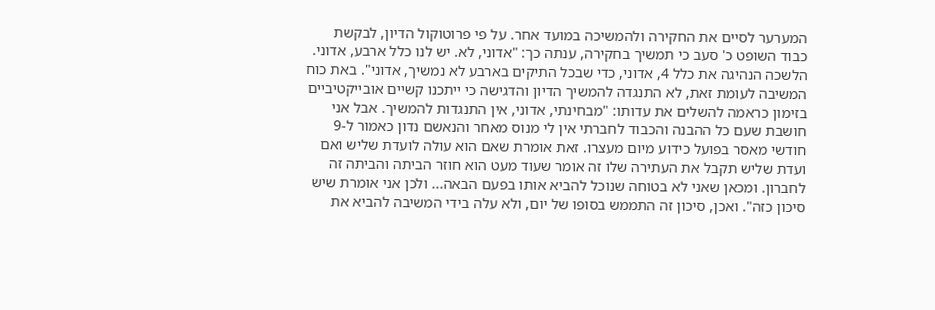המערער לסיים את החקירה ולהמשיכה במועד אחר. על פי פרוטוקול הדיון, לבקשת כבוד השופט כ' סעב כי תמשיך בחקירה, ענתה כך: "אדוני, לא. יש לנו כלל ארבע, אדוני. הלשכה הנהיגה את כלל 4, אדוני, כדי שבכל התיקים בארבע לא נמשיך, אדוני". באת כוח המשיבה לעומת זאת, לא התנגדה להמשיך הדיון והדגישה כי ייתכנו קשיים אובייקטיביים בזימון כראמה להשלים את עדותו: "מבחינתי, אדוני, אין התנגדות להמשיך. אבל אני חושבת שעם כל ההבנה והכבוד לחברתי אין לי מנוס מאחר והנאשם נדון כאמור ל-9 חודשי מאסר בפועל כידוע מיום מעצרו. זאת אומרת שאם הוא עולה לועדת שליש ואם ועדת שליש תקבל את העתירה שלו זה אומר שעוד מעט הוא חוזר הביתה והביתה זה לחברון. ומכאן שאני לא בטוחה שנוכל להביא אותו בפעם הבאה... ולכן אני אומרת שיש סיכון כזה". ואכן, סיכון זה התממש בסופו של יום, ולא עלה בידי המשיבה להביא את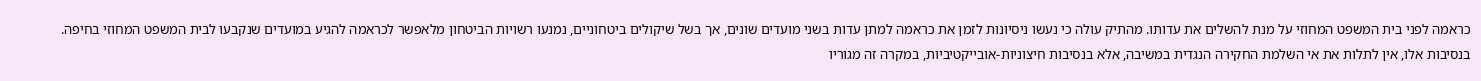כראמה לפני בית המשפט המחוזי על מנת להשלים את עדותו. מהתיק עולה כי נעשו ניסיונות לזמן את כראמה למתן עדות בשני מועדים שונים, אך בשל שיקולים ביטחוניים, נמנעו רשויות הביטחון מלאפשר לכראמה להגיע במועדים שנקבעו לבית המשפט המחוזי בחיפה. בנסיבות אלו, אין לתלות את אי השלמת החקירה הנגדית במשיבה, אלא בנסיבות חיצוניות-אובייקטיביות, במקרה זה מגוריו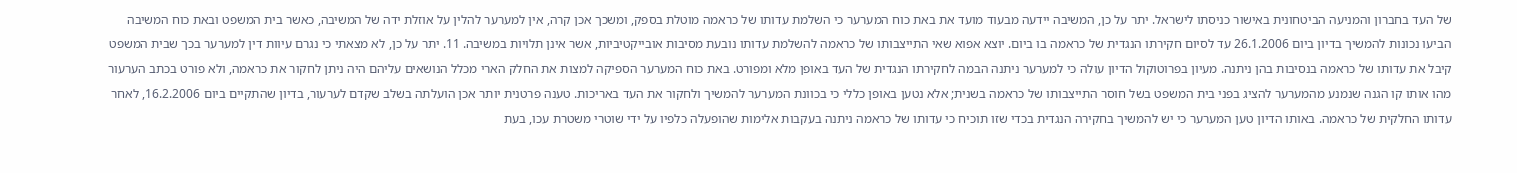של העד בחברון והמניעה הביטחונית באישור כניסתו לישראל. יתר על כן, המשיבה יידעה מבעוד מועד את באת כוח המערער כי השלמת עדותו של כראמה מוטלת בספק, ומשכך אכן קרה, אין למערער להלין על אוזלת ידה של המשיבה, כאשר בית המשפט ובאת כוח המשיבה הביעו נכונות להמשיך בדיון ביום 26.1.2006 עד לסיום חקירתו הנגדית של כראמה בו ביום. יוצא אפוא שאי התייצבותו של כראמה להשלמת עדותו נובעת מסיבות אובייקטיביות, אשר אינן תלויות במשיבה. 11. יתר על כן, לא מצאתי כי נגרם עיוות דין למערער בכך שבית המשפט קיבל את עדותו של כראמה בנסיבות בהן ניתנה. מעיון בפרוטוקול הדיון עולה כי למערער ניתנה הבמה לחקירתו הנגדית של העד באופן מלא ומפורט. באת כוח המערער הספיקה למצות את החלק הארי מכלל הנושאים עליהם היה ניתן לחקור את כראמה, ולא פורט בכתב הערעור מהו אותו קו הגנה שנמנע מהמערער להציג בפני בית המשפט בשל חוסר התייצבותו של כראמה בשנית; אלא נטען באופן כללי כי בכוונת המערער להמשיך ולחקור את העד באריכות. טענה פרטנית יותר אכן הועלתה בשלב שקדם לערעור, בדיון שהתקיים ביום 16.2.2006, לאחר עדותו החלקית של כראמה. באותו הדיון טען המערער כי יש להמשיך בחקירה הנגדית בכדי שזו תוכיח כי עדותו של כראמה ניתנה בעקבות אלימות שהופעלה כלפיו על ידי שוטרי משטרת עכו, בעת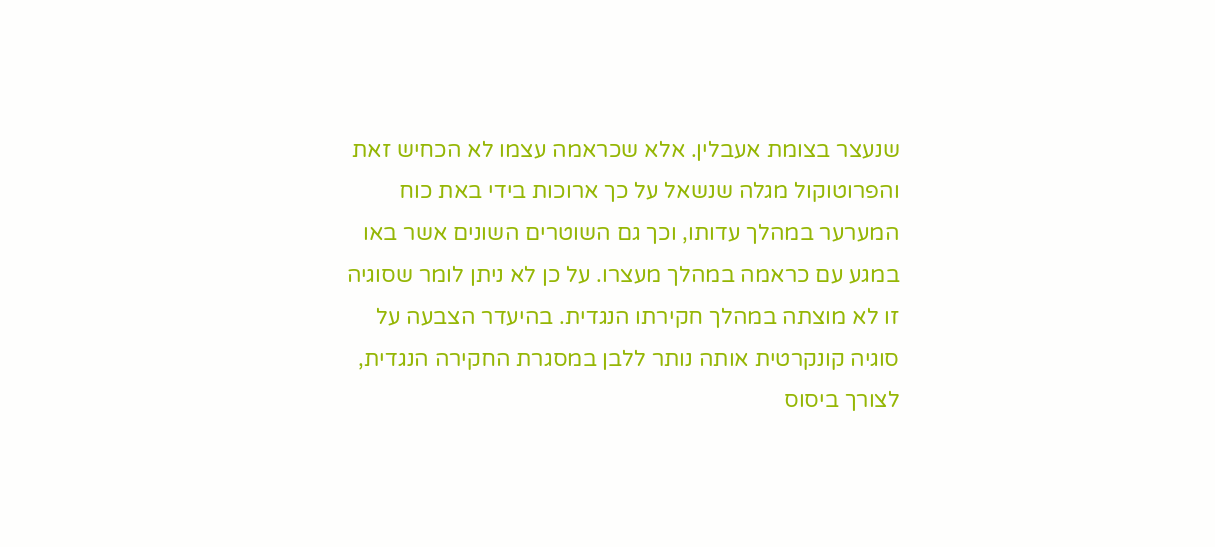שנעצר בצומת אעבלין. אלא שכראמה עצמו לא הכחיש זאת והפרוטוקול מגלה שנשאל על כך ארוכות בידי באת כוח המערער במהלך עדותו, וכך גם השוטרים השונים אשר באו במגע עם כראמה במהלך מעצרו. על כן לא ניתן לומר שסוגיה זו לא מוצתה במהלך חקירתו הנגדית. בהיעדר הצבעה על סוגיה קונקרטית אותה נותר ללבן במסגרת החקירה הנגדית, לצורך ביסוס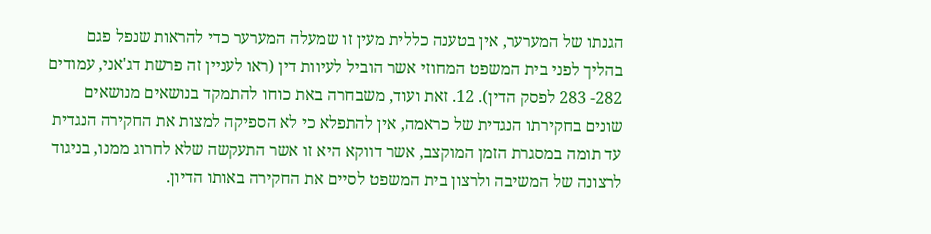הגנתו של המערער, אין בטענה כללית מעין זו שמעלה המערער כדי להראות שנפל פגם בהליך לפני בית המשפט המחוזי אשר הוביל לעיוות דין (ראו לעניין זה פרשת דג'אני, עמודים 282- 283 לפסק הדין). 12. זאת ועוד, משבחרה באת כוחו להתמקד בנושאים מנושאים שונים בחקירתו הנגדית של כראמה, אין להתפלא כי לא הספיקה למצות את החקירה הנגדית עד תומה במסגרת הזמן המוקצב, אשר דווקא היא זו אשר התעקשה שלא לחרוג ממנו, בניגוד לרצונה של המשיבה ולרצון בית המשפט לסיים את החקירה באותו הדיון.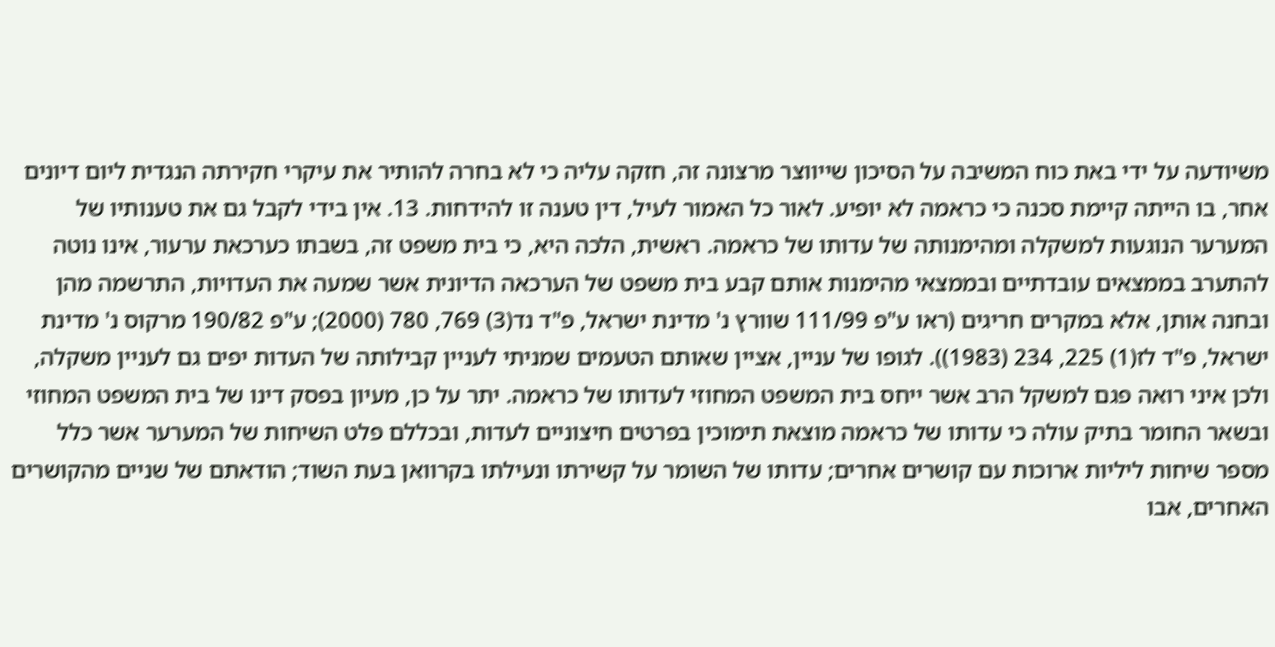משיודעה על ידי באת כוח המשיבה על הסיכון שייווצר מרצונה זה, חזקה עליה כי לא בחרה להותיר את עיקרי חקירתה הנגדית ליום דיונים אחר, בו הייתה קיימת סכנה כי כראמה לא יופיע. לאור כל האמור לעיל, דין טענה זו להידחות. 13. אין בידי לקבל גם את טענותיו של המערער הנוגעות למשקלה ומהימנותה של עדותו של כראמה. ראשית, הלכה היא, כי בית משפט זה, בשבתו כערכאת ערעור, אינו נוטה להתערב בממצאים עובדתיים ובממצאי מהימנות אותם קבע בית משפט של הערכאה הדיונית אשר שמעה את העדויות, התרשמה מהן ובחנה אותן, אלא במקרים חריגים (ראו ע"פ 111/99 שוורץ נ' מדינת ישראל, פ"ד נד(3) 769, 780 (2000); ע"פ 190/82 מרקוס נ' מדינת ישראל, פ"ד לז(1) 225, 234 (1983)). לגופו של עניין, אציין שאותם הטעמים שמניתי לעניין קבילותה של העדות יפים גם לעניין משקלה, ולכן איני רואה פגם למשקל הרב אשר ייחס בית המשפט המחוזי לעדותו של כראמה. יתר על כן, מעיון בפסק דינו של בית המשפט המחוזי ובשאר החומר בתיק עולה כי עדותו של כראמה מוצאת תימוכין בפרטים חיצוניים לעדות, ובכללם פלט השיחות של המערער אשר כלל מספר שיחות ליליות ארוכות עם קושרים אחרים; עדותו של השומר על קשירתו ונעילתו בקרוואן בעת השוד; הודאתם של שניים מהקושרים האחרים, אבו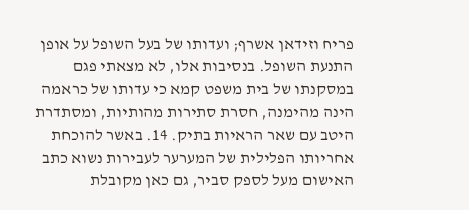פריח וזידאן אשרף; ועדותו של בעל השופל על אופן התנעת השופל. בנסיבות אלו, לא מצאתי פגם במסקנתו של בית משפט קמא כי עדותו של כראמה הינה מהימנה, חסרת סתירות מהותיות, ומסתדרת היטב עם שאר הראיות בתיק. 14. באשר להוכחת אחריותו הפלילית של המערער לעבירות נשוא כתב האישום מעל לספק סביר, גם כאן מקובלת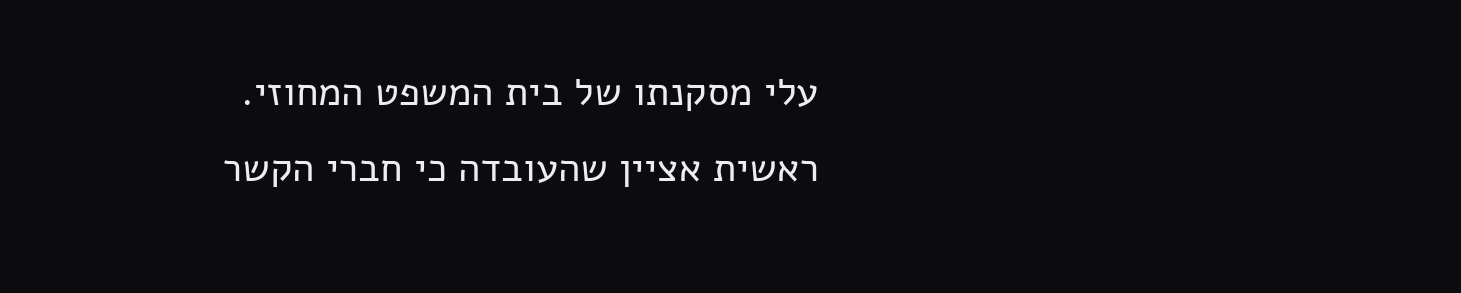עלי מסקנתו של בית המשפט המחוזי. ראשית אציין שהעובדה כי חברי הקשר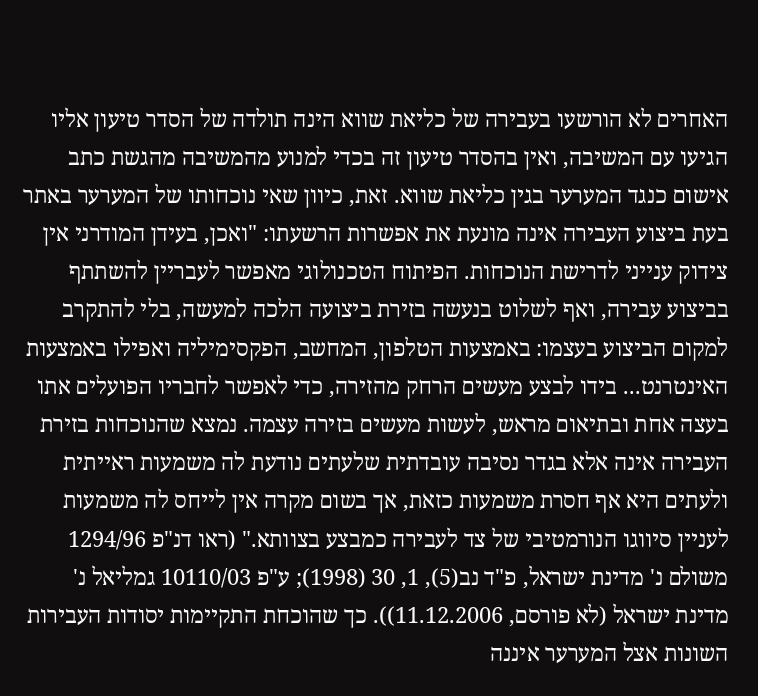האחרים לא הורשעו בעבירה של כליאת שווא הינה תולדה של הסדר טיעון אליו הגיעו עם המשיבה, ואין בהסדר טיעון זה בכדי למנוע מהמשיבה מהגשת כתב אישום כנגד המערער בגין כליאת שווא. זאת, כיוון שאי נוכחותו של המערער באתר בעת ביצוע העבירה אינה מונעת את אפשרות הרשעתו: "ואכן, בעידן המודרני אין צידוק ענייני לדרישת הנוכחות. הפיתוח הטכנולוגי מאפשר לעבריין להשתתף בביצוע עבירה, ואף לשלוט בנעשה בזירת ביצועה הלכה למעשה, בלי להתקרב למקום הביצוע בעצמו: באמצעות הטלפון, המחשב, הפקסימיליה ואפילו באמצעות האינטרנט... בידו לבצע מעשים הרחק מהזירה, כדי לאפשר לחבריו הפועלים אתו בעצה אחת ובתיאום מראש, לעשות מעשים בזירה עצמה. נמצא שהנוכחות בזירת העבירה אינה אלא בגדר נסיבה עובדתית שלעתים נודעת לה משמעות ראייתית ולעתים היא אף חסרת משמעות כזאת, אך בשום מקרה אין לייחס לה משמעות לעניין סיווגו הנורמטיבי של צד לעבירה כמבצע בצוותא." (ראו דנ"פ 1294/96 משולם נ' מדינת ישראל, פ"ד נב(5), 1, 30 (1998); ע"פ 10110/03 גמליאל נ' מדינת ישראל (לא פורסם, 11.12.2006)). כך שהוכחת התקיימות יסודות העבירות השונות אצל המערער איננה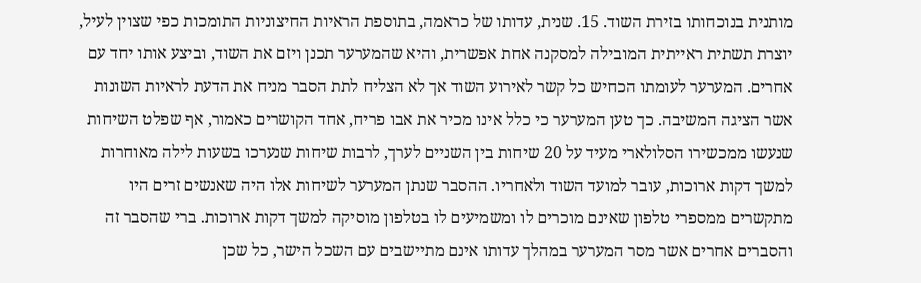מותנית בנוכחותו בזירת השוד. 15. שנית, עדותו של כראמה, בתוספת הראיות החיצוניות התומכות כפי שצוין לעיל, יוצרת תשתית ראייתית המובילה למסקנה אחת אפשרית, והיא שהמערער תכנן ויזם את השוד, וביצע אותו יחד עם אחרים. המערער לעומתו הכחיש כל קשר לאירוע השוד אך לא הצליח לתת הסבר מניח את הדעת לראיות השונות אשר הציגה המשיבה. כך טען המערער כי כלל אינו מכיר את אבו פריח, אחד הקושרים כאמור, אף שפלט השיחות שנעשו ממכשירו הסלולארי מעיד על 20 שיחות בין השניים לערך, לרבות שיחות שנערכו בשעות לילה מאוחרות למשך דקות ארוכות, עובר למועד השוד ולאחריו. ההסבר שנתן המערער לשיחות אלו היה שאנשים זרים היו מתקשרים ממספרי טלפון שאינם מוכרים לו ומשמיעים לו בטלפון מוסיקה למשך דקות ארוכות. ברי שהסבר זה והסברים אחרים אשר מסר המערער במהלך עדותו אינם מתיישבים עם השכל הישר, כל שכן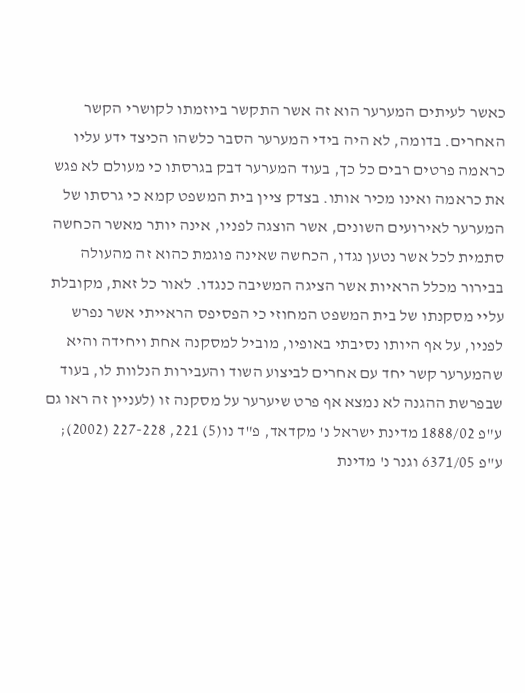כאשר לעיתים המערער הוא זה אשר התקשר ביוזמתו לקושרי הקשר האחרים. בדומה, לא היה בידי המערער הסבר כלשהו הכיצד ידע עליו כראמה פרטים רבים כל כך, בעוד המערער דבק בגרסתו כי מעולם לא פגש את כראמה ואינו מכיר אותו. בצדק ציין בית המשפט קמא כי גרסתו של המערער לאירועים השונים, אשר הוצגה לפניו, אינה יותר מאשר הכחשה סתמית לכל אשר נטען נגדו, הכחשה שאינה פוגמת כהוא זה מהעולה בבירור מכלל הראיות אשר הציגה המשיבה כנגדו. לאור כל זאת, מקובלת עליי מסקנתו של בית המשפט המחוזי כי הפסיפס הראייתי אשר נפרש לפניו, על אף היותו נסיבתי באופיו, מוביל למסקנה אחת ויחידה והיא שהמערער קשר יחד עם אחרים לביצוע השוד והעבירות הנלוות לו, בעוד שבפרשת ההגנה לא נמצא אף פרט שיערער על מסקנה זו (לעניין זה ראו גם ע"פ 1888/02 מדינת ישראל נ' מקדאד, פ"ד נו(5) 221, 227-228 (2002); ע"פ 6371/05 וגנר נ' מדינת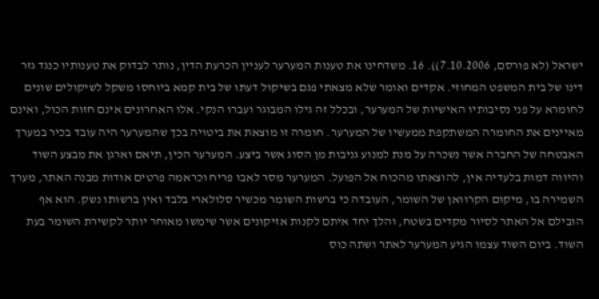ישראל (לא פורסם, 7.10.2006)). 16. משדחינו את טענות המערער לעניין הכרעת הדין, נותר לבדוק את טענותיו כנגד גזר דינו של בית המשפט המחוזי. אקדים ואומר שלא מצאתי פגם בשיקול דעתו של בית קמא ביוחסו משקל לשיקולים שונים לחומרא על פני נסיבותיו האישיות של המערער, ובכלל זה גילו המבוגר ועברו הנקי. אלו האחרונים אינם חזות הכול, ואינם מאיינים את החומרה המשתקפת ממעשיו של המערער. חומרה זו מוצאת את ביטויה בכך שהמערער היה עובד בכיר במערך האבטחה של החברה אשר נשכרה על מנת למנוע גניבות מן הסוג אשר ביצע. המערער הכין, תיאם וארגן את מבצע השוד והיווה דמות בלעדיה אין, להוצאתו מהכוח אל הפועל. המערער מסר לאבו פריח וכראמה פרטים אודות מבנה האתר, מערך השמירה בו, מיקום הקרוואן של השומר, העובדה כי ברשות השומר מכשיר סלולארי בלבד ואין ברשותו נשק. הוא אף הובילם אל האתר לסיור מקדים בשטח, והלך יחד איתם לקנות אזיקונים אשר שימשו מאוחר יותר לקשירת השומר בעת השוד. ביום השוד עצמו הגיע המערער לאתר ושתה כוס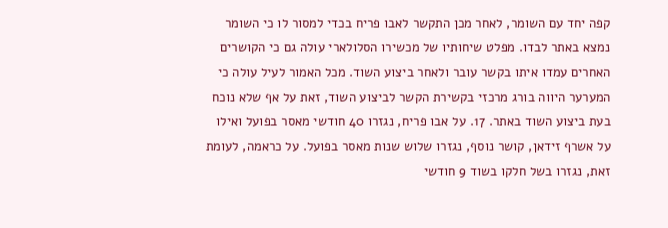קפה יחד עם השומר, לאחר מכן התקשר לאבו פריח בכדי למסור לו כי השומר נמצא באתר לבדו. מפלט שיחותיו של מכשירו הסלולארי עולה גם כי הקושרים האחרים עמדו איתו בקשר עובר ולאחר ביצוע השוד. מכל האמור לעיל עולה כי המערער היווה בורג מרכזי בקשירת הקשר לביצוע השוד, זאת על אף שלא נוכח בעת ביצוע השוד באתר. 17. על אבו פריח, נגזרו 40 חודשי מאסר בפועל ואילו על אשרף זידאן, קושר נוסף, נגזרו שלוש שנות מאסר בפועל. על כראמה, לעומת זאת, נגזרו בשל חלקו בשוד 9 חודשי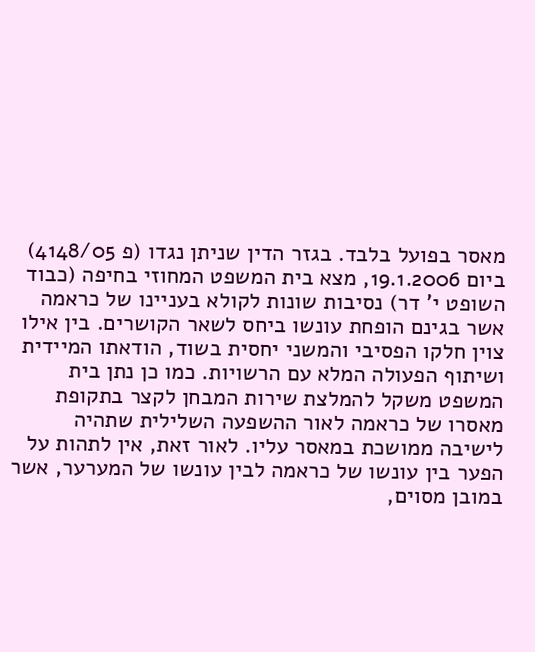מאסר בפועל בלבד. בגזר הדין שניתן נגדו (פ 4148/05) ביום 19.1.2006, מצא בית המשפט המחוזי בחיפה (כבוד השופט י' דר) נסיבות שונות לקולא בעניינו של כראמה אשר בגינם הופחת עונשו ביחס לשאר הקושרים. בין אילו צוין חלקו הפסיבי והמשני יחסית בשוד, הודאתו המיידית ושיתוף הפעולה המלא עם הרשויות. כמו כן נתן בית המשפט משקל להמלצת שירות המבחן לקצר בתקופת מאסרו של כראמה לאור ההשפעה השלילית שתהיה לישיבה ממושכת במאסר עליו. לאור זאת, אין לתהות על הפער בין עונשו של כראמה לבין עונשו של המערער, אשר במובן מסוים,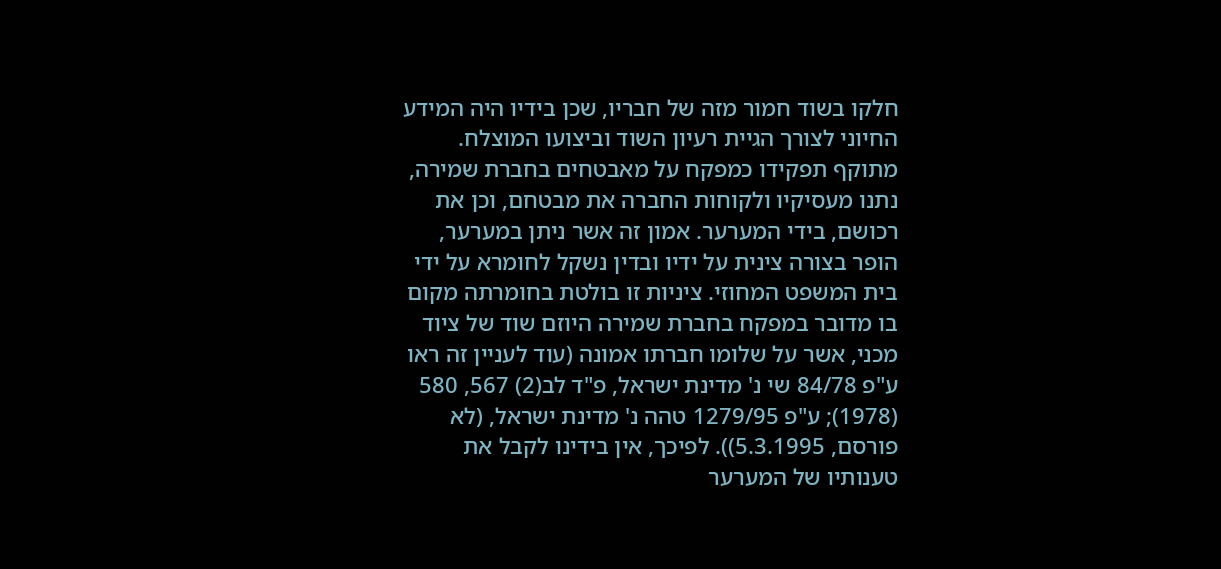חלקו בשוד חמור מזה של חבריו, שכן בידיו היה המידע החיוני לצורך הגיית רעיון השוד וביצועו המוצלח. מתוקף תפקידו כמפקח על מאבטחים בחברת שמירה, נתנו מעסיקיו ולקוחות החברה את מבטחם, וכן את רכושם, בידי המערער. אמון זה אשר ניתן במערער, הופר בצורה צינית על ידיו ובדין נשקל לחומרא על ידי בית המשפט המחוזי. ציניות זו בולטת בחומרתה מקום בו מדובר במפקח בחברת שמירה היוזם שוד של ציוד מכני, אשר על שלומו חברתו אמונה (עוד לעניין זה ראו ע"פ 84/78 שי נ' מדינת ישראל, פ"ד לב(2) 567, 580 (1978); ע"פ 1279/95 טהה נ' מדינת ישראל, (לא פורסם, 5.3.1995)). לפיכך, אין בידינו לקבל את טענותיו של המערער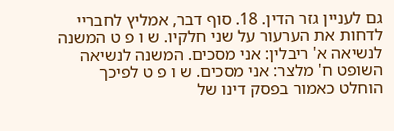גם לעניין גזר הדין. 18. סוף דבר, אמליץ לחבריי לדחות את הערעור על שני חלקיו. ש ו פ ט המשנה לנשיאה א' ריבלין: אני מסכים. המשנה לנשיאה השופט ח' מלצר: אני מסכים. ש ו פ ט לפיכך הוחלט כאמור בפסק דינו של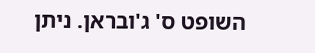השופט ס' ג'ובראן. ניתן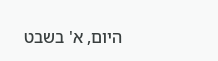היום, א' בשבט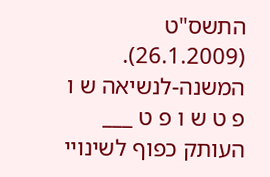התשס"ט (26.1.2009). המשנה-לנשיאה ש ו פ ט ש ו פ ט ___ העותק כפוף לשינויי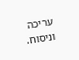עריכה וניסוח.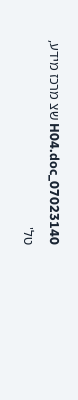07023140_H04.doc שצ מרכז מידע, טל'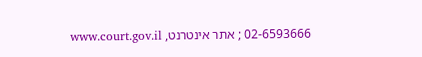02-6593666 ; אתר אינטרנט, www.court.gov.il